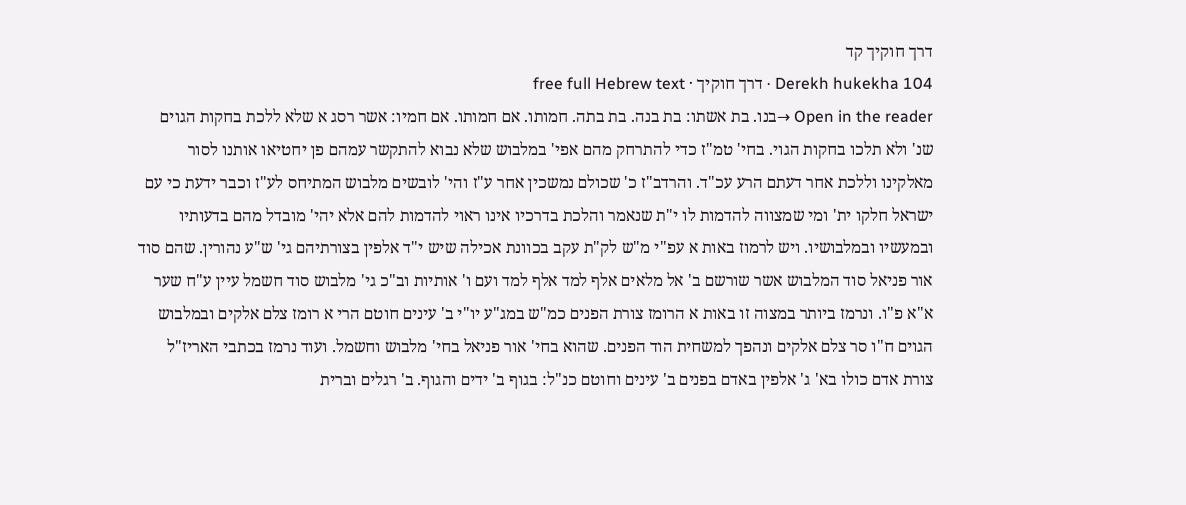דרך חוקיך קד
Derekh hukekha 104 · דרך חוקיך · free full Hebrew text
Open in the reader →בנו. בת אשתו: בת בנה. בת בתה. חמותו. אם חמותו. אם חמיו: אשר רסג א שלא ללכת בחקות הגוים שנ' ולא תלכו בחקות הגוי. בחי' טמ"ז כדי להתרחק מהם אפי' במלבוש שלא נבוא להתקשר עמהם פן יחטיאו אותנו לסור מאלקינו וללכת אחר דעתם הרע עכ"ד. והרדב"ז כ' שכולם נמשכין אחר ע"ז והי' לובשים מלבוש המתיחס לע"ז וכבר ידעת כי עם ישראל חלקו ית' ומי שמצווה להדמות לו י"ת שנאמר והלכת בדרכיו אינו ראוי להדמות להם אלא יהי' מובדל מהם בדעותיו ובמעשיו ובמלבושיו. ויש לרמוז באות א עפ"י מ"ש לק"ת עקב בכוונת אכילה שיש י"ד אלפין בצורתיהם גי' ש"ע נהורין. שהם סוד אור פניאל סוד המלבוש אשר שורשם ב' אל מלאים אלף למד אלף למד ועם ו' אותיות וב"כ גי' מלבוש סוד חשמל עיין ע"ח שער א"א פ"ו. ונרמז ביותר במצוה זו באות א הרומז צורת הפנים כמ"ש במג"ע יו"י ב' עינים חוטם הרי א רומז צלם אלקים ובמלבוש הגוים ח"ו סר צלם אלקים ונהפך למשחית הוד הפנים. שהוא בחי' אור פניאל בחי' מלבוש וחשמל. ועוד נרמז בכתבי האריז"ל צורת אדם כולו בא' ג' אלפין באדם בפנים ב' עינים וחוטם כנ"ל: בגוף ב' ידים והגוף. ב' רגלים וברית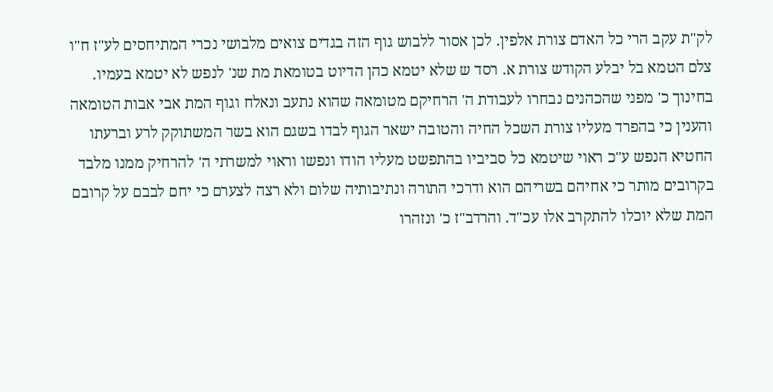לק"ת עקב הרי כל האדם צורת אלפין. לכן אסור ללבוש גוף הזה בגדים צואים מלבושי נכרי המתיחסים לע"ז ח"ו צלם הטמא בל יבלע הקודש צורת א. רסד ש שלא יטמא כהן הדיוט בטומאת מת שנ' לנפש לא יטמא בעמיו. בחינוך כ' מפני שהכהנים נבחרו לעבודת ה' הרחיקם מטומאה שהוא נתעב ונאלח וגוף המת אבי אבות הטומאה והענין כי בהפרד מעליו צורת השכל החיה והטובה ישאר הגוף לבדו בשגם הוא בשר המשתוקק לרע וברעתו החטיא הנפש ע"כ ראוי שיטמא כל סביביו בהתפשט מעליו הודו ונפשו וראוי למשרתי ה' להרחיק ממנו מלבד בקרובים מותר כי אחיהם בשריהם הוא ודרכי התורה ונתיבותיה שלום ולא רצה לצערם כי יחם לבבם על קרובם המת שלא יוכלו להתקרב אלו עכ"ד. והרדב"ז כ' ונזהרו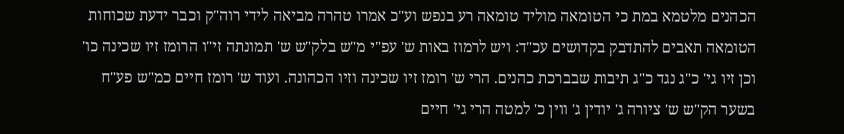הכהנים מלטמא במת כי הטומאה מוליד טומאה רע בנפש וע"כ אמרו טהרה מביאה לידי רוה"ק וכבר ידעת שכוחות הטומאה תאבים להתדבק בקדושים עכ"ד: ויש לרמוז באות ש' עפ"י מ"ש בלק"ש ש' תמונתה זי"ו הרומז זיו שכינה כו' וכן זיו גי' כ"ג נגד כ"ג תיבות שבברכת כהנים. הרי ש' רומז זיו שכינה וזיו הכהונה. ועוד ש' רומז חיים כמ"ש פע"ח בשער הק"ש ש' ציורה ג' יודין ג' ווין כ' למטה הרי גי' חיים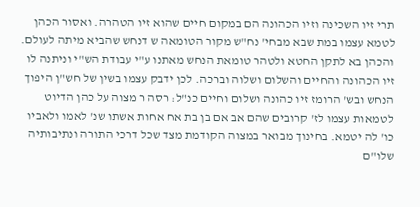תרי זיו השכינה וזיו הכהונה הם במקום חיים שהוא זיו הטהרה. ואסור הכהן לטמא עצמו במת שבא מבחי' נח"ש מקור הטומאה ש דנחש שהביא מיתה לעולם. והכהן בא לתקן החטא ולטהר טומאת הנחש מאתנו ע"י עבודת הש"י וניתנה לו זיו הכהונה והחיים והשלום ושלוה וברכה. לכן ידבק עצמו בשין של חש"ן היפוך הנחש ובש' הרומז זיו כהונה ושלום וחיים כנ"ל: רסה ר מצוה על כהן הדיוט לטמאות עצמו לז' קרובים שהם אב אם בן בת אח אחות אשתו שנ' לאמו ולאביו כו' לה יטמא. בחינוך מבואר במצוה הקודמת מצד שכל דרכי התורה ונתיבותיה שלו"ם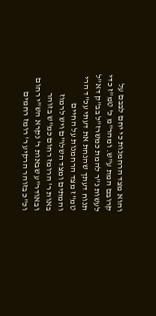והוא מצד הרחמנות כי יחם לבבם על קרובם המת ע"ש. ומהר"מ כ' טמ"ז כדי לעשות נ"ר להמת כמשרז"ל בב"ק דא"ל תנוח דעתך שהנחת את דעתי עכ"ד הרי טמ"ז מצד הרחמנות על החיים והמתים ומצד השלו"ם ויש לרמוז באות ר' הרומז רחום כמ"ש בזוהר ובאודר"ע שבאות ר' נקרא הש"י רחום וכ"כ בזוהר הרקיע ר' רומז רחמים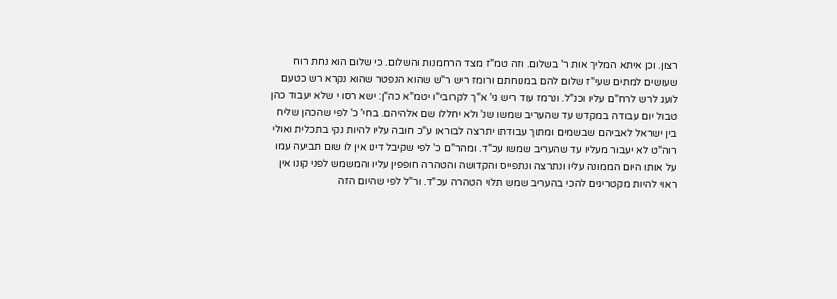רצון. וכן איתא המליך אות ר' בשלום. וזה טמ"ז מצד הרחמנות והשלום. כי שלום הוא נחת רוח שעושים למתים שעי"ז שלום להם במנוחתם ורומז ריש ר"ש שהוא הנפטר שהוא נקרא רש כטעם לועג לרש לרח"ם עליו וכנ"ל. ונרמז עוד ריש גי' א"ך לקרובי"ו יטמ"א כה"ן: ישא רסו י שלא יעבוד כהן טבול יום עבודה במקדש עד שהעריב שמשו שנ' ולא יחללו שם אלהיהם. בחי' כ' לפי שהכהן שליח בין ישראל לאביהם שבשמים ומתוך עבודתו יתרצה לבוראו ע"כ חובה עליו להיות נקי בתכלית ואולי רוה"ט לא יעבור מעליו עד שהעריב שמשו עכ"ד. ומהר"ם כ' לפי שקיבל דינו אין לו שום תביעה עמו על אותו היום הממונה עליו ונתרצה ונתפייס והקדושה והטהרה חופפין עליו והמשמש לפני קונו אין ראוי להיות מקטריגים להכי בהעריב שמש תלוי הטהרה עכ"ד. ור"ל לפי שהיום הזה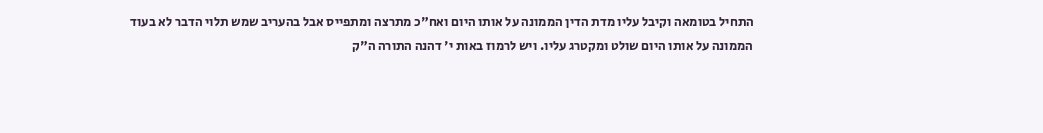התחיל בטומאה וקיבל עליו מדת הדין הממונה על אותו היום ואח"כ מתרצה ומתפייס אבל בהעריב שמש תלוי הדבר לא בעוד הממונה על אותו היום שולט ומקטרג עליו. ויש לרמוז באות י' דהנה התורה ה"ק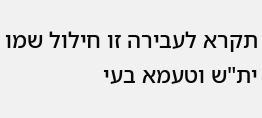תקרא לעבירה זו חילול שמו ית"ש וטעמא בעי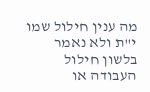מה ענין חילול שמו י"ת ולא נאמר בלשון חילול העבודה או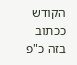הקודש ככתוב בזה כ"פ